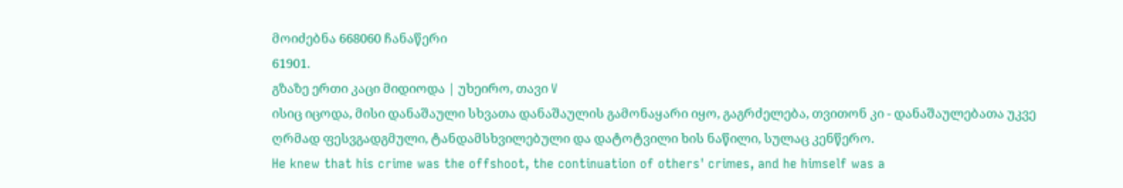მოიძებნა 668060 ჩანაწერი
61901.
გზაზე ერთი კაცი მიდიოდა | უხეირო, თავი V
ისიც იცოდა, მისი დანაშაული სხვათა დანაშაულის გამონაყარი იყო, გაგრძელება, თვითონ კი - დანაშაულებათა უკვე ღრმად ფესვგადგმული, ტანდამსხვილებული და დატოტვილი ხის ნაწილი, სულაც კენწერო.
He knew that his crime was the offshoot, the continuation of others' crimes, and he himself was a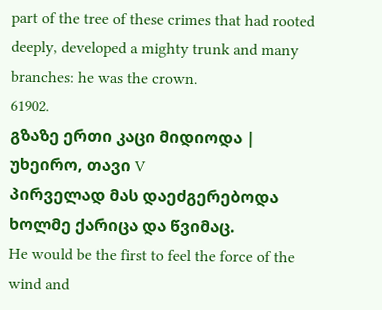part of the tree of these crimes that had rooted deeply, developed a mighty trunk and many branches: he was the crown.
61902.
გზაზე ერთი კაცი მიდიოდა | უხეირო, თავი V
პირველად მას დაეძგერებოდა ხოლმე ქარიცა და წვიმაც.
He would be the first to feel the force of the wind and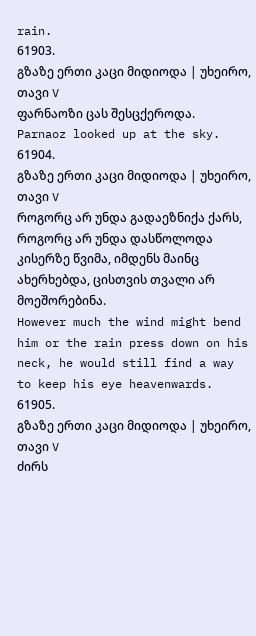rain.
61903.
გზაზე ერთი კაცი მიდიოდა | უხეირო, თავი V
ფარნაოზი ცას შესცქეროდა.
Parnaoz looked up at the sky.
61904.
გზაზე ერთი კაცი მიდიოდა | უხეირო, თავი V
როგორც არ უნდა გადაეზნიქა ქარს, როგორც არ უნდა დასწოლოდა კისერზე წვიმა, იმდენს მაინც ახერხებდა, ცისთვის თვალი არ მოეშორებინა.
However much the wind might bend him or the rain press down on his neck, he would still find a way to keep his eye heavenwards.
61905.
გზაზე ერთი კაცი მიდიოდა | უხეირო, თავი V
ძირს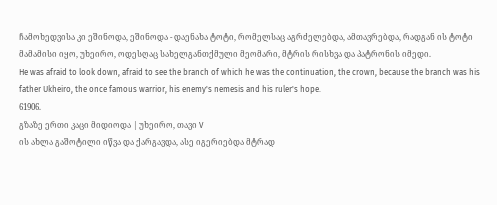ჩამოხედვისა კი ეშინოდა, ეშინოდა - დაენახა ტოტი, რომელსაც აგრძელებდა, ამთავრებდა, რადგან ის ტოტი მამამისი იყო, უხეირო, ოდესღაც სახელგანთქმული მეომარი, მტრის რისხვა და პატრონის იმედი.
He was afraid to look down, afraid to see the branch of which he was the continuation, the crown, because the branch was his father Ukheiro, the once famous warrior, his enemy's nemesis and his ruler's hope.
61906.
გზაზე ერთი კაცი მიდიოდა | უხეირო, თავი V
ის ახლა გაშოტილი იწვა და ქარგავდა, ასე იგერიებდა მტრად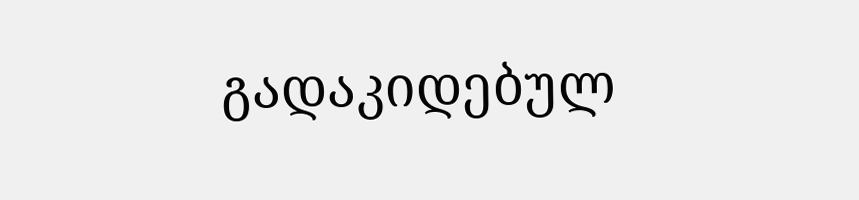გადაკიდებულ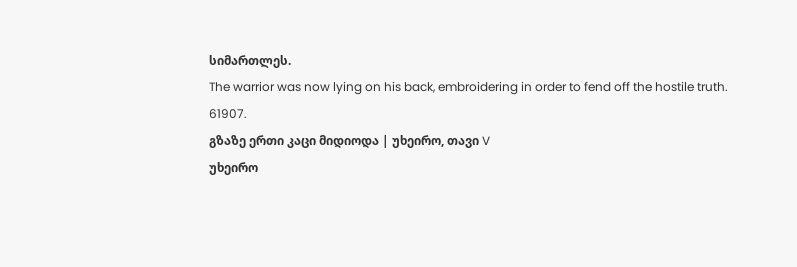სიმართლეს.
The warrior was now lying on his back, embroidering in order to fend off the hostile truth.
61907.
გზაზე ერთი კაცი მიდიოდა | უხეირო, თავი V
უხეირო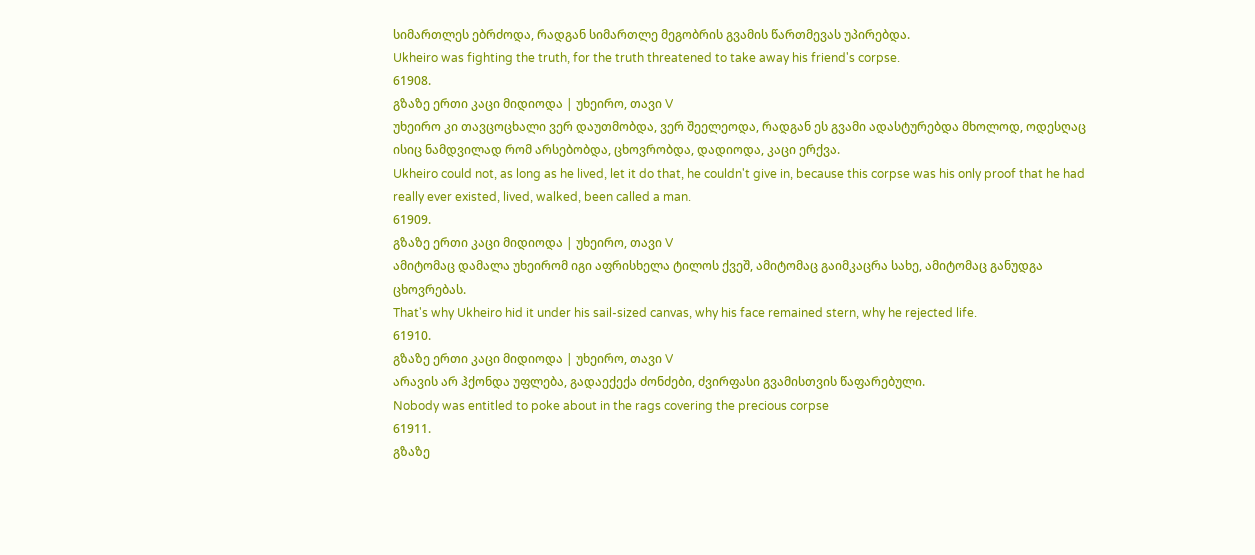სიმართლეს ებრძოდა, რადგან სიმართლე მეგობრის გვამის წართმევას უპირებდა.
Ukheiro was fighting the truth, for the truth threatened to take away his friend's corpse.
61908.
გზაზე ერთი კაცი მიდიოდა | უხეირო, თავი V
უხეირო კი თავცოცხალი ვერ დაუთმობდა, ვერ შეელეოდა, რადგან ეს გვამი ადასტურებდა მხოლოდ, ოდესღაც ისიც ნამდვილად რომ არსებობდა, ცხოვრობდა, დადიოდა, კაცი ერქვა.
Ukheiro could not, as long as he lived, let it do that, he couldn't give in, because this corpse was his only proof that he had really ever existed, lived, walked, been called a man.
61909.
გზაზე ერთი კაცი მიდიოდა | უხეირო, თავი V
ამიტომაც დამალა უხეირომ იგი აფრისხელა ტილოს ქვეშ, ამიტომაც გაიმკაცრა სახე, ამიტომაც განუდგა ცხოვრებას.
That's why Ukheiro hid it under his sail-sized canvas, why his face remained stern, why he rejected life.
61910.
გზაზე ერთი კაცი მიდიოდა | უხეირო, თავი V
არავის არ ჰქონდა უფლება, გადაექექა ძონძები, ძვირფასი გვამისთვის წაფარებული.
Nobody was entitled to poke about in the rags covering the precious corpse
61911.
გზაზე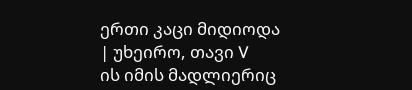ერთი კაცი მიდიოდა | უხეირო, თავი V
ის იმის მადლიერიც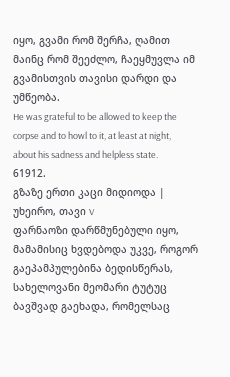იყო, გვამი რომ შერჩა, ღამით მაინც რომ შეეძლო, ჩაეყმუვლა იმ გვამისთვის თავისი დარდი და უმწეობა.
He was grateful to be allowed to keep the corpse and to howl to it, at least at night, about his sadness and helpless state.
61912.
გზაზე ერთი კაცი მიდიოდა | უხეირო, თავი V
ფარნაოზი დარწმუნებული იყო, მამამისიც ხვდებოდა უკვე, როგორ გაეპამპულებინა ბედისწერას, სახელოვანი მეომარი ტუტუც ბავშვად გაეხადა, რომელსაც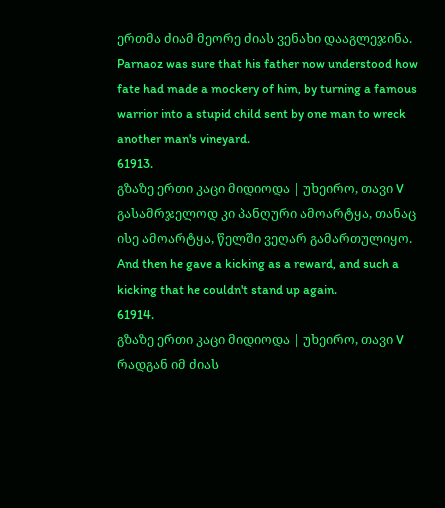ერთმა ძიამ მეორე ძიას ვენახი დააგლეჯინა.
Parnaoz was sure that his father now understood how fate had made a mockery of him, by turning a famous warrior into a stupid child sent by one man to wreck another man's vineyard.
61913.
გზაზე ერთი კაცი მიდიოდა | უხეირო, თავი V
გასამრჯელოდ კი პანღური ამოარტყა, თანაც ისე ამოარტყა, წელში ვეღარ გამართულიყო.
And then he gave a kicking as a reward, and such a kicking that he couldn't stand up again.
61914.
გზაზე ერთი კაცი მიდიოდა | უხეირო, თავი V
რადგან იმ ძიას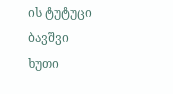ის ტუტუცი ბავშვი ხუთი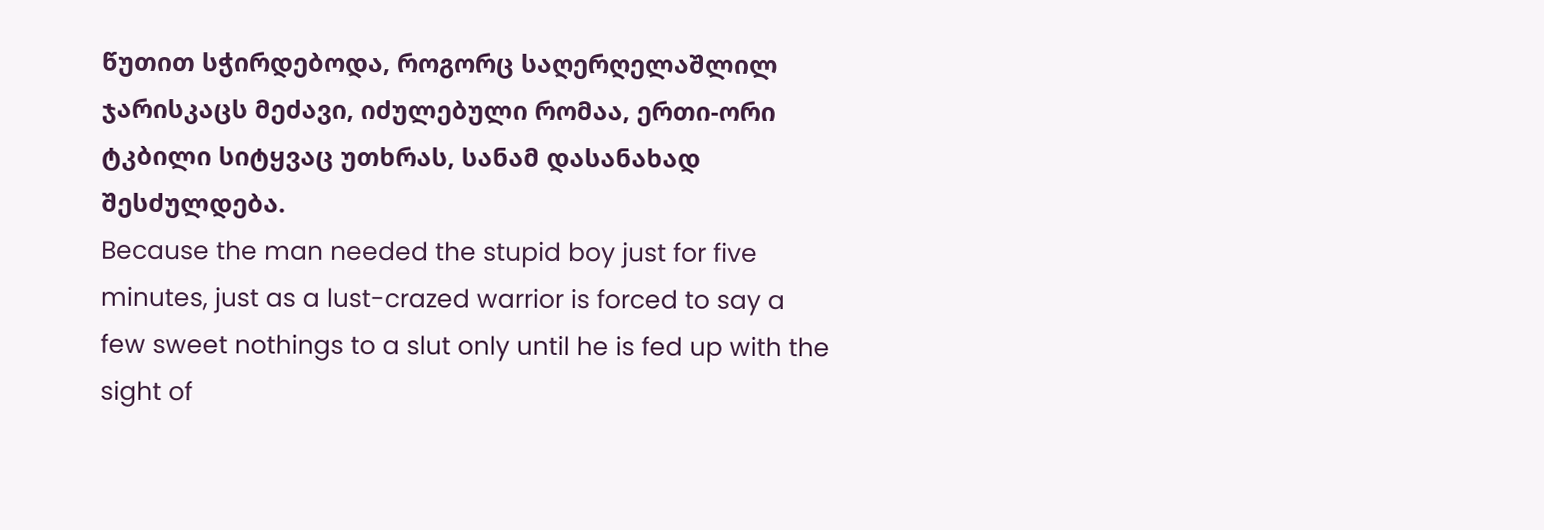წუთით სჭირდებოდა, როგორც საღერღელაშლილ ჯარისკაცს მეძავი, იძულებული რომაა, ერთი-ორი ტკბილი სიტყვაც უთხრას, სანამ დასანახად შესძულდება.
Because the man needed the stupid boy just for five minutes, just as a lust-crazed warrior is forced to say a few sweet nothings to a slut only until he is fed up with the sight of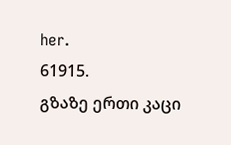her.
61915.
გზაზე ერთი კაცი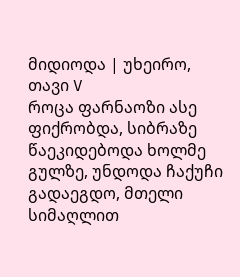მიდიოდა | უხეირო, თავი V
როცა ფარნაოზი ასე ფიქრობდა, სიბრაზე წაეკიდებოდა ხოლმე გულზე, უნდოდა ჩაქუჩი გადაეგდო, მთელი სიმაღლით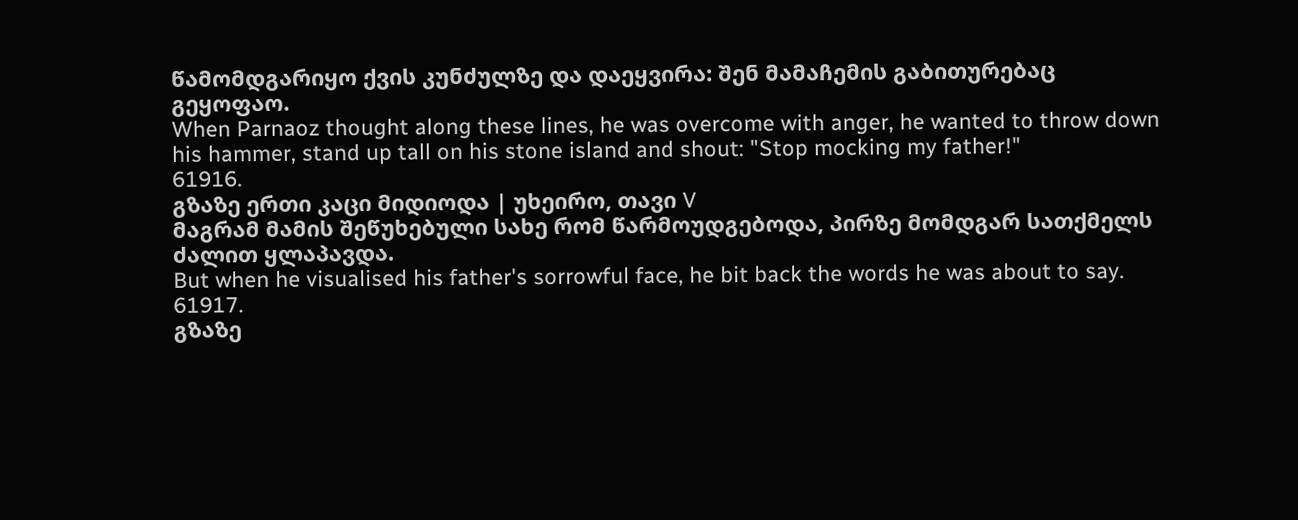წამომდგარიყო ქვის კუნძულზე და დაეყვირა: შენ მამაჩემის გაბითურებაც გეყოფაო.
When Parnaoz thought along these lines, he was overcome with anger, he wanted to throw down his hammer, stand up tall on his stone island and shout: "Stop mocking my father!"
61916.
გზაზე ერთი კაცი მიდიოდა | უხეირო, თავი V
მაგრამ მამის შეწუხებული სახე რომ წარმოუდგებოდა, პირზე მომდგარ სათქმელს ძალით ყლაპავდა.
But when he visualised his father's sorrowful face, he bit back the words he was about to say.
61917.
გზაზე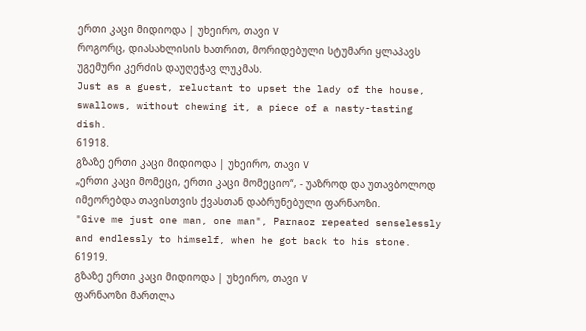ერთი კაცი მიდიოდა | უხეირო, თავი V
როგორც, დიასახლისის ხათრით, მორიდებული სტუმარი ყლაპავს უგემური კერძის დაუღეჭავ ლუკმას.
Just as a guest, reluctant to upset the lady of the house, swallows, without chewing it, a piece of a nasty-tasting dish.
61918.
გზაზე ერთი კაცი მიდიოდა | უხეირო, თავი V
„ერთი კაცი მომეცი, ერთი კაცი მომეციო“, - უაზროდ და უთავბოლოდ იმეორებდა თავისთვის ქვასთან დაბრუნებული ფარნაოზი.
"Give me just one man, one man", Parnaoz repeated senselessly and endlessly to himself, when he got back to his stone.
61919.
გზაზე ერთი კაცი მიდიოდა | უხეირო, თავი V
ფარნაოზი მართლა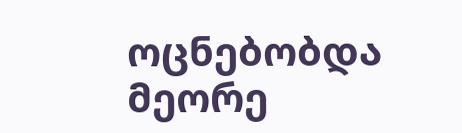ოცნებობდა მეორე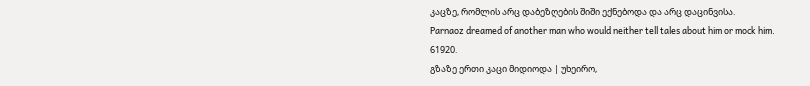კაცზე, რომლის არც დაბეზღების შიში ექნებოდა და არც დაცინვისა.
Parnaoz dreamed of another man who would neither tell tales about him or mock him.
61920.
გზაზე ერთი კაცი მიდიოდა | უხეირო,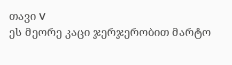თავი V
ეს მეორე კაცი ჯერჯერობით მარტო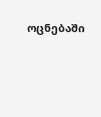ოცნებაში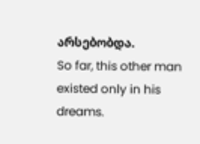არსებობდა.
So far, this other man existed only in his dreams.